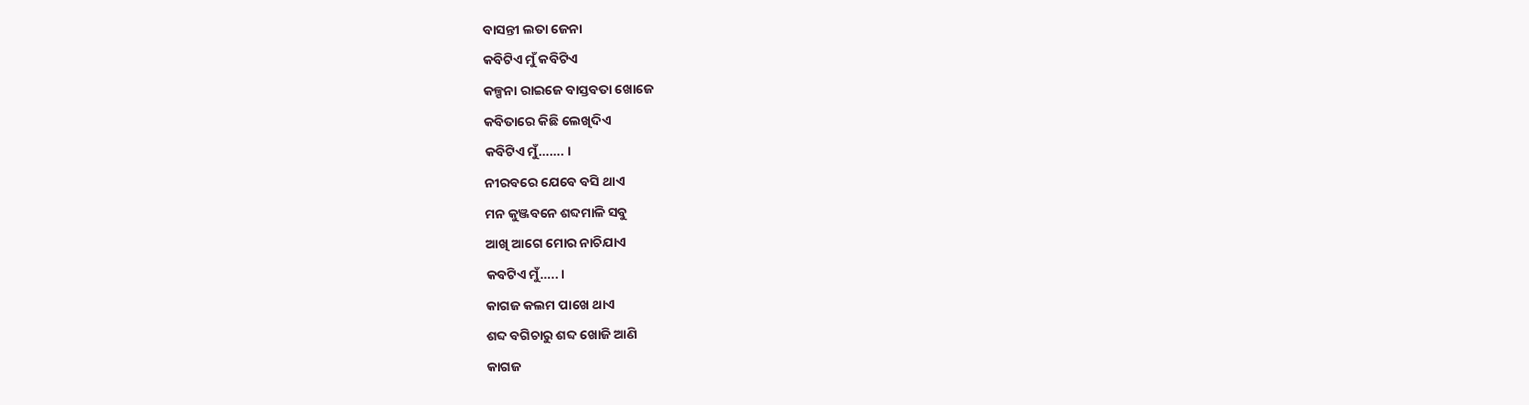ବାସନ୍ତୀ ଲତା ଜେନା
କବିଟିଏ ମୁଁ କବିଟିଏ
କଳ୍ପନା ରାଇଜେ ବାସ୍ତବତା ଖୋଜେ
କବିତାରେ କିଛି ଲେଖିଦିଏ
କବିଟିଏ ମୁଁ……. ।
ନୀରବରେ ଯେବେ ବସି ଥାଏ
ମନ କୁଞ୍ଜବନେ ଶବ୍ଦମାଳି ସବୁ
ଆଖି ଆଗେ ମୋର ନାଚିଯାଏ
କବଟିଏ ମୁଁ….. ।
କାଗଜ କଲମ ପାଖେ ଥାଏ
ଶବ୍ଦ ବଗିଚାରୁ ଶବ୍ଦ ଖୋଜି ଆଣି
କାଗଜ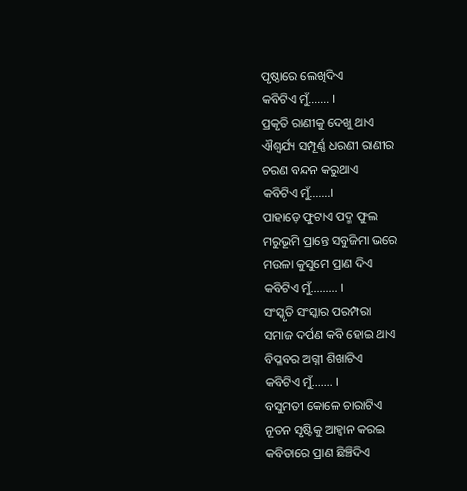ପୃଷ୍ଠାରେ ଲେଖିଦିଏ
କବିଟିଏ ମୁଁ……. ।
ପ୍ରକୃତି ରାଣୀକୁ ଦେଖୁ ଥାଏ
ଐଶ୍ୱର୍ଯ୍ୟ ସମ୍ପୂର୍ଣ୍ଣ ଧରଣୀ ରାଣୀର
ଚରଣ ବନ୍ଦନ କରୁଥାଏ
କବିଟିଏ ମୁଁ…….।
ପାହାଡ଼େ ଫୁଟାଏ ପଦ୍ମ ଫୁଲ
ମରୁଭୂମି ପ୍ରାନ୍ତେ ସବୁଜିମା ଭରେ
ମଉଳା କୁସୁମେ ପ୍ରାଣ ଦିଏ
କବିଟିଏ ମୁଁ……… ।
ସଂସ୍କୃତି ସଂସ୍କାର ପରମ୍ପରା
ସମାଜ ଦର୍ପଣ କବି ହୋଇ ଥାଏ
ବିପ୍ଳବର ଅଗ୍ନୀ ଶିଖାଟିଏ
କବିଟିଏ ମୁଁ……. ।
ବସୁମତୀ କୋଳେ ଚାରାଟିଏ
ନୂତନ ସୃଷ୍ଟିକୁ ଆହ୍ୱାନ କରଇ
କବିତାରେ ପ୍ରାଣ ଛିଞ୍ଚିଦିଏ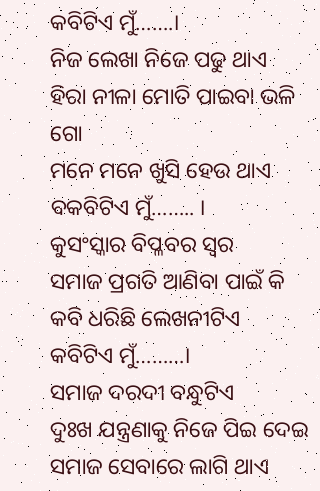କବିଟିଏ ମୁଁ…….।
ନିଜ ଲେଖା ନିଜେ ପଢୁ ଥାଏ
ହିରା ନୀଳା ମୋତି ପାଇବା ଭଳି ଗୋ
ମନେ ମନେ ଖୁସି ହେଉ ଥାଏ
ବକବିଟିଏ ମୁଁ…….. ।
କୁସଂସ୍କାର ବିପ୍ଳବର ସ୍ୱର
ସମାଜ ପ୍ରଗତି ଆଣିବା ପାଇଁ କି
କବି ଧରିଛି ଲେଖନୀଟିଏ
କବିଟିଏ ମୁଁ………।
ସମାଜ ଦରଦୀ ବନ୍ଧୁଟିଏ
ଦୁଃଖ ଯନ୍ତ୍ରଣାକୁ ନିଜେ ପିଇ ଦେଇ
ସମାଜ ସେବାରେ ଲାଗି ଥାଏ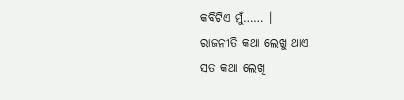କବିଟିଏ ମୁଁ…… ।
ରାଜନୀତି କଥା ଲେଖୁ ଥାଏ
ସତ କଥା ଲେଖି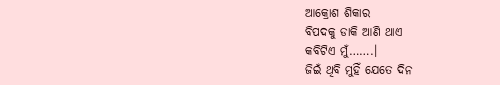ଆକ୍ରୋଶ ଶିକାର
ବିପଦକୁ ଡାକି ଆଣି ଥାଏ
କବିଟିଏ ମୁଁ…….।
ଜିଇଁ ଥିବି ମୁହିଁ ଯେତେ ଦିନ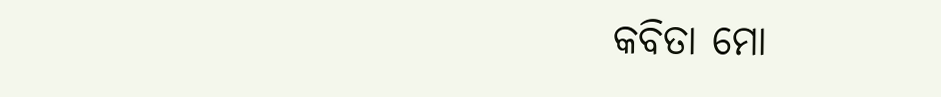କବିତା ମୋ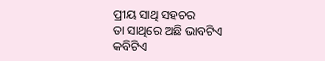ପ୍ରୀୟ ସାଥି ସହଚର
ତା ସାଥିରେ ଅଛି ଭାବଟିଏ
କବିଟିଏ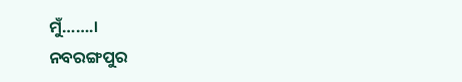ମୁଁ…….।
ନବରଙ୍ଗପୁର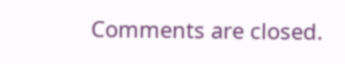Comments are closed.